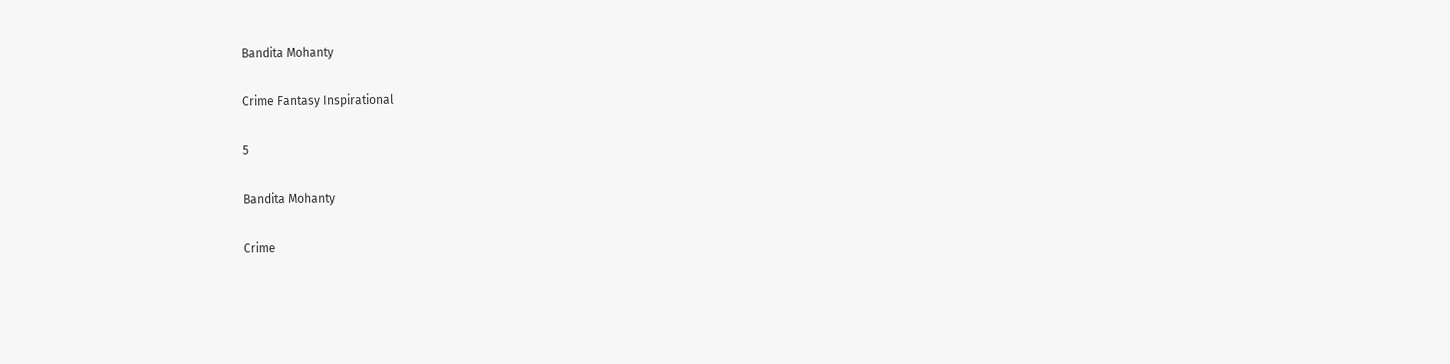Bandita Mohanty

Crime Fantasy Inspirational

5

Bandita Mohanty

Crime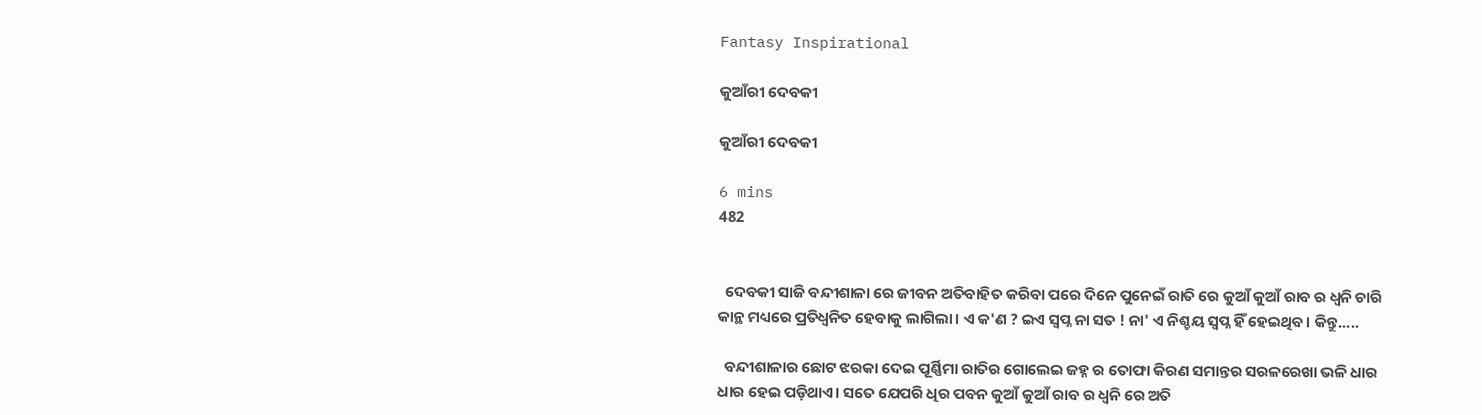Fantasy Inspirational

କୁଆଁରୀ ଦେବକୀ

କୁଆଁରୀ ଦେବକୀ

6 mins
482


  ଦେବକୀ ସାଜି ବନ୍ଦୀଶାଳା ରେ ଜୀବନ ଅତିବାହିତ କରିବା ପରେ ଦିନେ ପୁନେଇଁ ରାତି ରେ କୁଆଁ କୁଆଁ ରାବ ର ଧ୍ଵନି ଚାରି କାନ୍ଥ ମଧ୍ୟରେ ପ୍ରତିଧ୍ବନିତ ହେବାକୁ ଲାଗିଲା। ଏ କ'ଣ ? ଇଏ ସ୍ବପ୍ନ ନା ସତ ! ନା' ଏ ନିଶ୍ଚୟ ସ୍ବପ୍ନ ହିଁ ହେଇଥିବ। କିନ୍ତୁ.....

  ବନ୍ଦୀଶାଳାର ଛୋଟ ଝରକା ଦେଇ ପୂର୍ଣ୍ଣିମା ରାତିର ଗୋଲେଇ ଜହ୍ନ ର ତୋଫା କିରଣ ସମାନ୍ତର ସରଳରେଖା ଭଳି ଧାର ଧାର ହେଇ ପଡ଼ିଥାଏ। ସତେ ଯେପରି ଧିର ପବନ କୁଆଁ କୁଆଁ ରାବ ର ଧ୍ଵନି ରେ ଅତି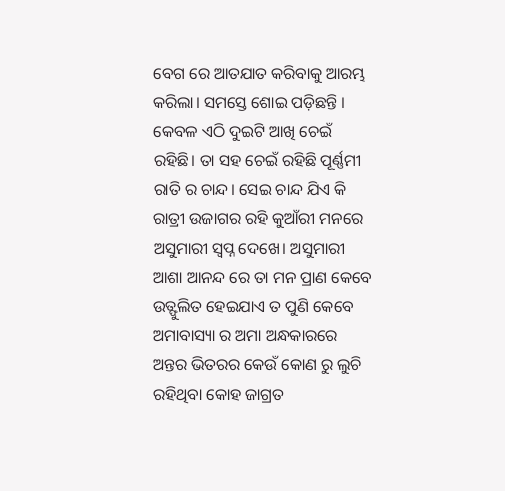ବେଗ ରେ ଆତଯାତ କରିବାକୁ ଆରମ୍ଭ କରିଲା। ସମସ୍ତେ ଶୋଇ ପଡ଼ିଛନ୍ତି । କେବଳ ଏଠି ଦୁଇଟି ଆଖି ଚେଇଁ ରହିଛି। ତା ସହ ଚେଇଁ ରହିଛି ପୂର୍ଣ୍ଣମୀ ରାତି ର ଚାନ୍ଦ। ସେଇ ଚାନ୍ଦ ଯିଏ କି ରାତ୍ରୀ ଉଜାଗର ରହି କୁଆଁରୀ ମନରେ ଅସୁମାରୀ ସ୍ବପ୍ନ ଦେଖେ। ଅସୁମାରୀ ଆଶା ଆନନ୍ଦ ରେ ତା ମନ ପ୍ରାଣ କେବେ ଉତ୍ଫୁଲିତ ହେଇଯାଏ ତ ପୁଣି କେବେ ଅମାବାସ୍ୟା ର ଅମା ଅନ୍ଧକାରରେ ଅନ୍ତର ଭିତରର କେଉଁ କୋଣ ରୁ ଲୁଚି ରହିଥିବା କୋହ ଜାଗ୍ରତ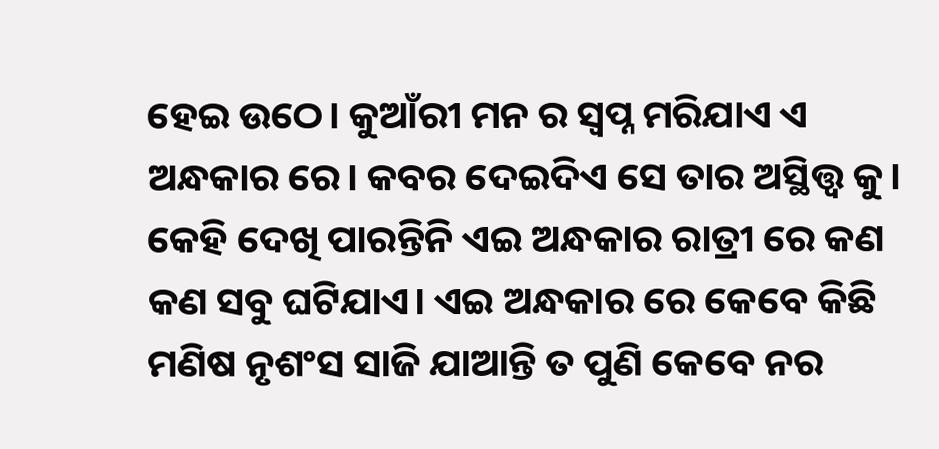ହେଇ ଉଠେ। କୁଆଁରୀ ମନ ର ସ୍ବପ୍ନ ମରିଯାଏ ଏ ଅନ୍ଧକାର ରେ। କବର ଦେଇଦିଏ ସେ ତାର ଅସ୍ଥିତ୍ତ୍ଵ କୁ। କେହି ଦେଖି ପାରନ୍ତିନି ଏଇ ଅନ୍ଧକାର ରାତ୍ରୀ ରେ କଣ କଣ ସବୁ ଘଟିଯାଏ। ଏଇ ଅନ୍ଧକାର ରେ କେବେ କିଛି ମଣିଷ ନୃଶଂସ ସାଜି ଯାଆନ୍ତି ତ ପୁଣି କେବେ ନର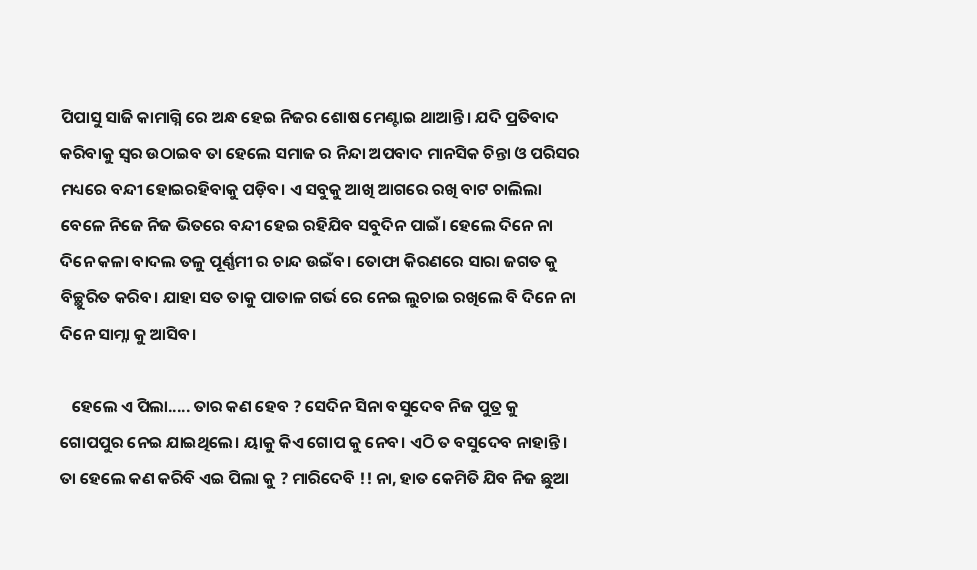ପିପାସୁ ସାଜି କାମାଗ୍ନି ରେ ଅନ୍ଧ ହେଇ ନିଜର ଶୋଷ ମେଣ୍ଟାଇ ଥାଆନ୍ତି। ଯଦି ପ୍ରତିବାଦ କରିବାକୁ ସ୍ୱର ଉଠାଇବ ତା ହେଲେ ସମାଜ ର ନିନ୍ଦା ଅପବାଦ ମାନସିକ ଚିନ୍ତା ଓ ପରିସର ମଧ୍ୟରେ ବନ୍ଦୀ ହୋଇରହିବାକୁ ପଡ଼ିବ। ଏ ସବୁକୁ ଆଖି ଆଗରେ ରଖି ବାଟ ଚାଲିଲା ବେଳେ ନିଜେ ନିଜ ଭିତରେ ବନ୍ଦୀ ହେଇ ରହିଯିବ ସବୁଦିନ ପାଇଁ। ହେଲେ ଦିନେ ନା ଦିନେ କଳା ବାଦଲ ତଳୁ ପୂର୍ଣ୍ଣମୀ ର ଚାନ୍ଦ ଉଇଁବ। ତୋଫା କିରଣରେ ସାରା ଜଗତ କୁ ବିଚ୍ଛୁରିତ କରିବ। ଯାହା ସତ ତାକୁ ପାତାଳ ଗର୍ଭ ରେ ନେଇ ଲୁଚାଇ ରଖିଲେ ବି ଦିନେ ନା ଦିନେ ସାମ୍ନା କୁ ଆସିବ।

   ହେଲେ ଏ ପିଲା..... ତାର କଣ ହେବ ? ସେଦିନ ସିନା ବସୁଦେବ ନିଜ ପୁତ୍ର କୁ ଗୋପପୁର ନେଇ ଯାଇଥିଲେ। ୟାକୁ କିଏ ଗୋପ କୁ ନେବ। ଏଠି ତ ବସୁଦେବ ନାହାନ୍ତି। ତା ହେଲେ କଣ କରିବି ଏଇ ପିଲା କୁ ? ମାରିଦେବି !! ନା, ହାତ କେମିତି ଯିବ ନିଜ ଛୁଆ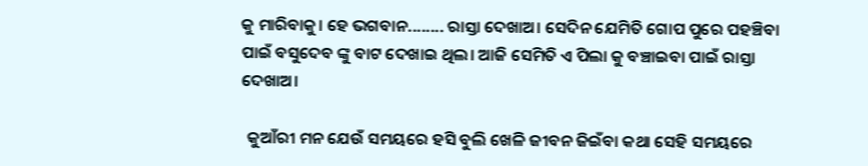କୁ ମାରିବାକୁ। ହେ ଭଗବାନ........ ରାସ୍ତା ଦେଖାଅ। ସେଦିନ ଯେମିତି ଗୋପ ପୁରେ ପହଞ୍ଚିବା ପାଇଁ ବସୁଦେବ ଙ୍କୁ ବାଟ ଦେଖାଇ ଥିଲ। ଆଜି ସେମିତି ଏ ପିଲା କୁ ବଞ୍ଚାଇବା ପାଇଁ ରାସ୍ତା ଦେଖାଅ।

  କୁଆଁରୀ ମନ ଯେଉଁ ସମୟରେ ହସି ବୁଲି ଖେଳି ଜୀବନ ଜିଇଁବା କଥା ସେହି ସମୟରେ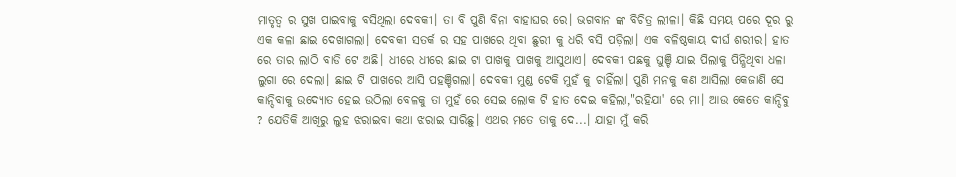ମାତୃତ୍ଵ ର ସୁଖ ପାଇବାକୁ ବସିଥିଲା ଦେବକୀ। ତା ବି ପୁଣି ବିନା ବାହାଘର ରେ। ଭଗବାନ ଙ୍କ ବିଚିତ୍ର ଲୀଳା। କିଛି ସମୟ ପରେ ଦୂର ରୁ ଏକ କଳା ଛାଇ ଦେଖାଗଲା। ଦେବକୀ ସତର୍କ ର ସହ ପାଖରେ ଥିବା ଛୁରୀ କୁ ଧରି ବସି ପଡ଼ିଲା। ଏକ ବଳିଷ୍ଠକାୟ ଦୀର୍ଘ ଶରୀର। ହାତ ରେ ତାର ଲାଠି ବାଡି ଟେ ଅଛି। ଧୀରେ ଧୀରେ ଛାଇ ଟା ପାଖକୁ ପାଖକୁ ଆସୁଥାଏ। ଦେବକୀ ପଛକୁ ଘୁଞ୍ଚି ଯାଇ ପିଲାକୁ ପିନ୍ଧିଥିବା ଧଳା ଲୁଗା ରେ ଦେଲା। ଛାଇ ଟି ପାଖରେ ଆସି ପହଞ୍ଚିଗଲା। ଦେବକୀ ମୁଣ୍ଡ ଟେକି ମୁହଁ କୁ ଚାହିଁଲା। ପୁଣି ମନକୁ କଣ ଆସିଲା କେଜାଣି ସେ କାନ୍ଦିବାକୁ ଉଦ୍ୟୋତ ହେଇ ଉଠିଲା ବେଳକୁ ତା ମୁହଁ ରେ ସେଇ ଲୋକ ଟି ହାତ ଦେଇ କହିଲା,"ରହିଯା' ରେ ମା। ଆଉ କେତେ କାନ୍ଦିବୁ ? ଯେତିକି ଆଖିରୁ ଲୁହ ଝରାଇବା କଥା ଝରାଇ ସାରିଛୁ। ଏଥର ମତେ ତାକୁ ଦେ...। ଯାହା ମୁଁ କରି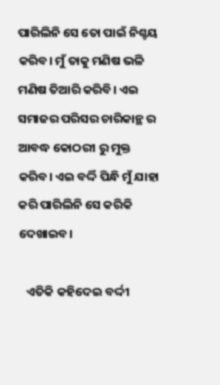ପାରିଲିନି ସେ ତୋ ପାଇଁ ନିଶ୍ଚୟ କରିବ। ମୁଁ ତାକୁ ମଣିଷ ଭଳି ମଣିଷ ତିଆରି କରିବି। ଏଇ ସମାଜର ପରିସର ଚାରିକାନ୍ଥ ର ଆବଦ୍ଧ କୋଠରୀ ରୁ ମୁକ୍ତ କରିବ। ଏଇ ବର୍ଦ୍ଦି ପିନ୍ଧି ମୁଁ ଯାହା କରି ପାରିଲିନି ସେ କରିକି ଦେଖାଇବ।

   ଏତିକି କହିଦେଇ ବର୍ଦ୍ଦୀ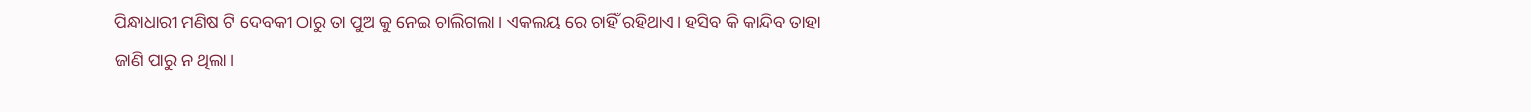ପିନ୍ଧାଧାରୀ ମଣିଷ ଟି ଦେବକୀ ଠାରୁ ତା ପୁଅ କୁ ନେଇ ଚାଲିଗଲା। ଏକଲୟ ରେ ଚାହିଁ ରହିଥାଏ। ହସିବ କି କାନ୍ଦିବ ତାହା ଜାଣି ପାରୁ ନ ଥିଲା।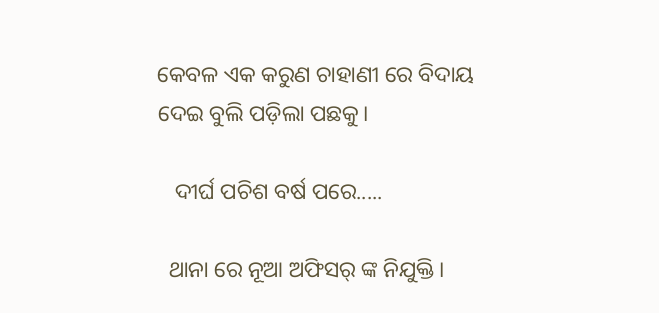କେବଳ ଏକ କରୁଣ ଚାହାଣୀ ରେ ବିଦାୟ ଦେଇ ବୁଲି ପଡ଼ିଲା ପଛକୁ।

   ଦୀର୍ଘ ପଚିଶ ବର୍ଷ ପରେ.....

  ଥାନା ରେ ନୂଆ ଅଫିସର୍ ଙ୍କ ନିଯୁକ୍ତି।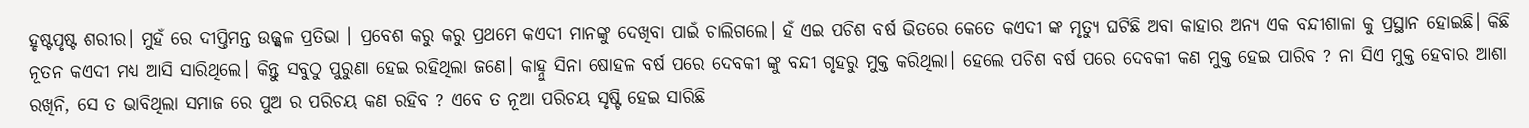ହୃଷ୍ଟପୃଷ୍ଟ ଶରୀର। ମୁହଁ ରେ ଦୀପ୍ତିମନ୍ତ ଉଜ୍ଜ୍ବଳ ପ୍ରତିଭା । ପ୍ରବେଶ କରୁ କରୁ ପ୍ରଥମେ କଏଦୀ ମାନଙ୍କୁ ଦେଖିବା ପାଇଁ ଚାଲିଗଲେ। ହଁ ଏଇ ପଚିଶ ବର୍ଷ ଭିତରେ କେତେ କଏଦୀ ଙ୍କ ମୃତ୍ୟୁ ଘଟିଛି ଅବା କାହାର ଅନ୍ୟ ଏକ ବନ୍ଦୀଶାଳା କୁ ପ୍ରସ୍ଥାନ ହୋଇଛି। କିଛି ନୂତନ କଏଦୀ ମଧ୍ୟ ଆସି ସାରିଥିଲେ। କିନ୍ତୁ ସବୁଠୁ ପୁରୁଣା ହେଇ ରହିଥିଲା ଜଣେ। କାହ୍ନୁ ସିନା ଷୋହଳ ବର୍ଷ ପରେ ଦେବକୀ ଙ୍କୁ ବନ୍ଦୀ ଗୃହରୁ ମୁକ୍ତ କରିଥିଲା। ହେଲେ ପଚିଶ ବର୍ଷ ପରେ ଦେବକୀ କଣ ମୁକ୍ତ ହେଇ ପାରିବ ? ନା ସିଏ ମୁକ୍ତ ହେବାର ଆଶା ରଖିନି, ସେ ତ ଭାବିଥିଲା ସମାଜ ରେ ପୁଅ ର ପରିଚୟ କଣ ରହିବ ? ଏବେ ତ ନୂଆ ପରିଚୟ ସୃଷ୍ଟି ହେଇ ସାରିଛି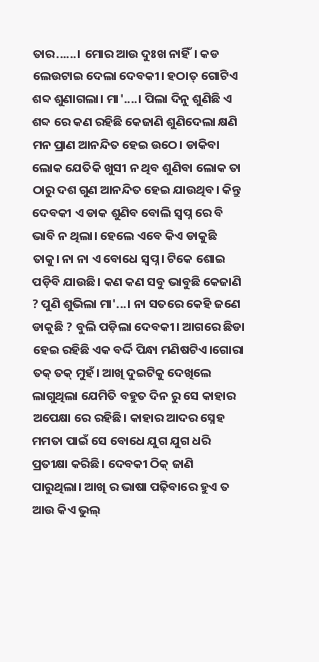ତାର......। ମୋର ଆଉ ଦୁଃଖ ନାହିଁ। କଡ ଲେଉଟାଇ ଦେଲା ଦେବକୀ। ହଠାତ୍ ଗୋଟିଏ ଶବ୍ଦ ଶୁଣାଗଲା। ମା'....। ପିଲା ଦିନୁ ଶୁଣିଛି ଏ ଶବ୍ଦ ରେ କଣ ରହିଛି କେଜାଣି ଶୁଣିଦେଲା କ୍ଷଣି ମନ ପ୍ରାଣ ଆନନ୍ଦିତ ହେଇ ଉଠେ। ଡାକିବା ଲୋକ ଯେତିକି ଖୁସୀ ନ ଥିବ ଶୁଣିବା ଲୋକ ତା ଠାରୁ ଦଶ ଗୁଣ ଆନନ୍ଦିତ ହେଇ ଯାଉଥିବ। କିନ୍ତୁ ଦେବକୀ ଏ ଡାକ ଶୁଣିବ ବୋଲି ସ୍ବପ୍ନ ରେ ବି ଭାବି ନ ଥିଲା। ହେଲେ ଏବେ କିଏ ଡାକୁଛି ତାକୁ। ନା ନା ଏ ବୋଧେ ସ୍ବପ୍ନ। ଟିକେ ଶୋଇ ପଡ଼ିବି ଯାଉଛି। କଣ କଣ ସବୁ ଭାବୁଛି କେଜାଣି ? ପୁଣି ଶୁଭିଲା ମା'...। ନା ସତରେ କେହି ଜଣେ ଡାକୁଛି ? ବୁଲି ପଡ଼ିଲା ଦେବକୀ। ଆଗରେ ଛିଡା ହେଇ ରହିଛି ଏକ ବର୍ଦ୍ଦି ପିନ୍ଧା ମଣିଷଟିଏ।ଗୋରା ତକ୍ ତକ୍ ମୁହଁ। ଆଖି ଦୁଇଟିକୁ ଦେଖିଲେ ଲାଗୁଥିଲା ଯେମିତି ବହୁତ ଦିନ ରୁ ସେ କାହାର ଅପେକ୍ଷା ରେ ରହିଛି। କାହାର ଆଦର ସ୍ନେହ ମମତା ପାଇଁ ସେ ବୋଧେ ଯୁଗ ଯୁଗ ଧରି ପ୍ରତୀକ୍ଷା କରିଛି। ଦେବକୀ ଠିକ୍ ଜାଣି ପାରୁଥିଲା। ଆଖି ର ଭାଷା ପଢ଼ିବାରେ ହୁଏ ତ ଆଉ କିଏ ଭୁଲ୍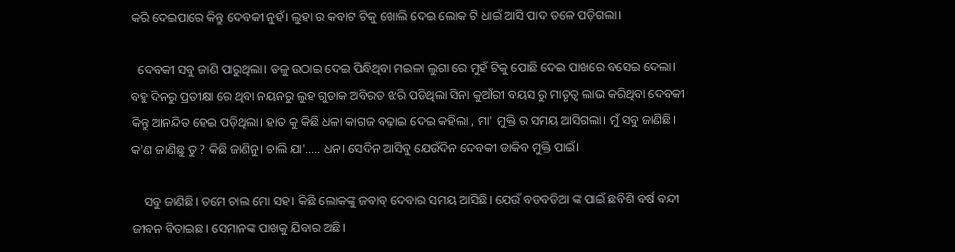କରି ଦେଇପାରେ କିନ୍ତୁ ଦେବକୀ ନୁହଁ। ଲୁହା ର କବାଟ ଟିକୁ ଖୋଲି ଦେଇ ଲୋକ ଟି ଧାଇଁ ଆସି ପାଦ ତଳେ ପଡ଼ିଗଲା।

  ଦେବକୀ ସବୁ ଜାଣି ପାରୁଥିଲା। ତଳୁ ଉଠାଇ ଦେଇ ପିନ୍ଧିଥିବା ମଇଳା ଲୁଗା ରେ ମୁହଁ ଟିକୁ ପୋଛି ଦେଇ ପାଖରେ ବସେଇ ଦେଲା। ବହୁ ଦିନରୁ ପ୍ରତୀକ୍ଷା ରେ ଥିବା ନୟନରୁ ଲୁହ ଗୁଡାକ ଅବିରତ ଝରି ପଡିଥିଲା ସିନା କୁଆଁରୀ ବୟସ ରୁ ମାତୃତ୍ଵ ଲାଭ କରିଥିବା ଦେବକୀ କିନ୍ତୁ ଆନନ୍ଦିତ ହେଇ ପଡ଼ିଥିଲା। ହାତ କୁ କିଛି ଧଳା କାଗଜ ବଢ଼ାଇ ଦେଇ କହିଲା , ମା' ମୁକ୍ତି ର ସମୟ ଆସିଗଲା। ମୁଁ ସବୁ ଜାଣିଛି। କ'ଣ ଜାଣିଛୁ ତୁ ? କିଛି ଜାଣିନୁ। ଚାଲି ଯା'..... ଧନ। ସେଦିନ ଆସିବୁ ଯେଉଁଦିନ ଦେବକୀ ଡାକିବ ମୁକ୍ତି ପାଇଁ।

    ସବୁ ଜାଣିଛି। ତମେ ଚାଲ ମୋ ସହ। କିଛି ଲୋକଙ୍କୁ ଜବାବ୍ ଦେବାର ସମୟ ଆସିଛି। ଯେଉଁ ବଡବଡିଆ ଙ୍କ ପାଇଁ ଛବିଶି ବର୍ଷ ବନ୍ଦୀ ଜୀବନ ବିତାଇଛ। ସେମାନଙ୍କ ପାଖକୁ ଯିବାର ଅଛି।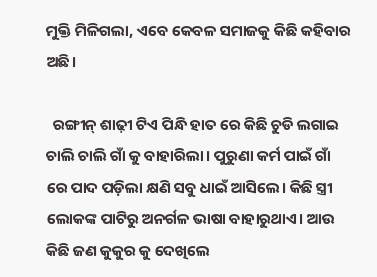ମୁକ୍ତି ମିଳିଗଲା, ଏବେ କେବଳ ସମାଜକୁ କିଛି କହିବାର ଅଛି।

  ରଙ୍ଗୀନ୍ ଶାଢ଼ୀ ଟିଏ ପିନ୍ଧି ହାତ ରେ କିଛି ଚୁଡି ଲଗାଇ ଚାଲି ଚାଲି ଗାଁ କୁ ବାହାରିଲା। ପୁରୁଣା କର୍ମ ପାଇଁ ଗାଁ ରେ ପାଦ ପଡ଼ିଲା କ୍ଷଣି ସବୁ ଧାଇଁ ଆସିଲେ। କିଛି ସ୍ତ୍ରୀ ଲୋକଙ୍କ ପାଟିରୁ ଅନର୍ଗଳ ଭାଷା ବାହାରୁଥାଏ। ଆଉ କିଛି ଜଣ କୁକୁର କୁ ଦେଖିଲେ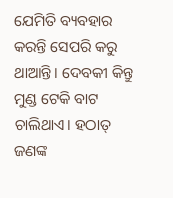ଯେମିତି ବ୍ୟବହାର କରନ୍ତି ସେପରି କରୁ ଥାଆନ୍ତି। ଦେବକୀ କିନ୍ତୁ ମୁଣ୍ଡ ଟେକି ବାଟ ଚାଲିଥାଏ। ହଠାତ୍ ଜଣଙ୍କ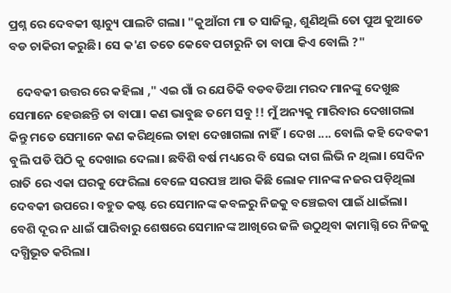ପ୍ରଶ୍ନ ରେ ଦେବକୀ ଷ୍ଟାଚ୍ୟୁ ପାଲଟି ଗଲା। "କୁଆଁରୀ ମା ତ ସାଜିଲୁ, ଶୁଣିଥିଲି ତୋ ପୁଅ କୁଆଡେ ବଡ ଚାକିରୀ କରୁଛି। ସେ କ'ଣ ତତେ କେବେ ପଚାରୁନି ତା ବାପା କିଏ ବୋଲି ?"

   ଦେବକୀ ଉତ୍ତର ରେ କହିଲା ," ଏଇ ଗାଁ ର ଯେତିକି ବଡବଡିଆ ମରଦ ମାନଙ୍କୁ ଦେଖୁଛ ସେମାନେ ହେଉଛନ୍ତି ତା ବାପା। କଣ ଭାବୁଛ ତମେ ସବୁ !! ମୁଁ ଅନ୍ୟକୁ ମାରିବାର ଦେଖାଗଲା କିନ୍ତୁ ମତେ ସେମାନେ କଣ କରିଥିଲେ ତାହା ଦେଖାଗଲା ନାହିଁ। ଦେଖ .... ବୋଲି କହି ଦେବକୀ ବୁଲି ପଡି ପିଠି କୁ ଦେଖାଇ ଦେଲା। ଛବିଶି ବର୍ଷ ମଧ୍ୟରେ ବି ସେଇ ଦାଗ ଲିଭି ନ ଥିଲା। ସେଦିନ ରାତି ରେ ଏକା ଘରକୁ ଫେରିଲା ବେଳେ ସରପଞ୍ଚ ଆଉ କିଛି ଲୋକ ମାନଙ୍କ ନଜର ପଡ଼ିଥିଲା ଦେବକୀ ଉପରେ। ବହୁତ କଷ୍ଟ ରେ ସେମାନଙ୍କ କବଳରୁ ନିଜକୁ ବଞ୍ଚେଇବା ପାଇଁ ଧାଇଁଲା। ବେଶି ଦୂର ନ ଧାଇଁ ପାରିବାରୁ ଶେଷରେ ସେମାନଙ୍କ ଆଖିରେ ଜଳି ଉଠୁଥିବା କାମାଗ୍ନି ରେ ନିଜକୁ ଦଗ୍ଧିଭୂତ କରିଲା।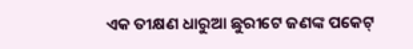ଏକ ତୀକ୍ଷଣ ଧାରୁଆ ଛୁରୀଟେ ଜଣଙ୍କ ପକେଟ୍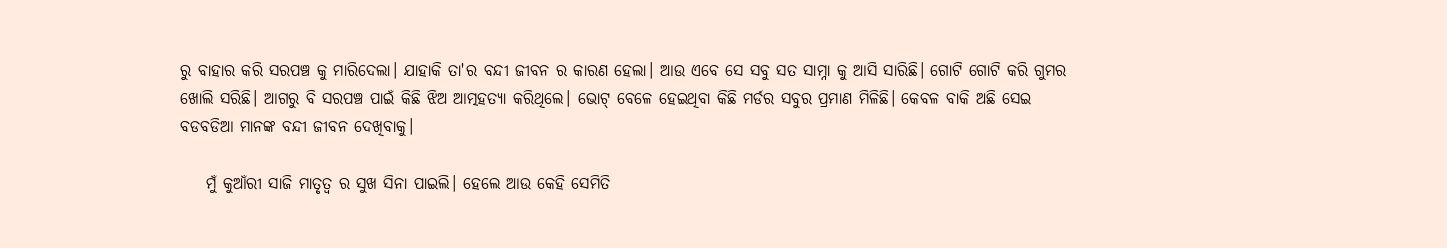ରୁ ବାହାର କରି ସରପଞ୍ଚ କୁ ମାରିଦେଲା। ଯାହାକି ତା'ର ବନ୍ଦୀ ଜୀବନ ର କାରଣ ହେଲା। ଆଉ ଏବେ ସେ ସବୁ ସତ ସାମ୍ନା କୁ ଆସି ସାରିଛି। ଗୋଟି ଗୋଟି କରି ଗୁମର ଖୋଲି ସରିଛି। ଆଗରୁ ବି ସରପଞ୍ଚ ପାଇଁ କିଛି ଝିଅ ଆତ୍ମହତ୍ୟା କରିଥିଲେ। ଭୋଟ୍ ବେଳେ ହେଇଥିବା କିଛି ମର୍ଡର ସବୁର ପ୍ରମାଣ ମିଳିଛି। କେବଳ ବାକି ଅଛି ସେଇ ବଡବଡିଆ ମାନଙ୍କ ବନ୍ଦୀ ଜୀବନ ଦେଖିବାକୁ।

    ମୁଁ କୁଆଁରୀ ସାଜି ମାତୃତ୍ଵ ର ସୁଖ ସିନା ପାଇଲି। ହେଲେ ଆଉ କେହି ସେମିତି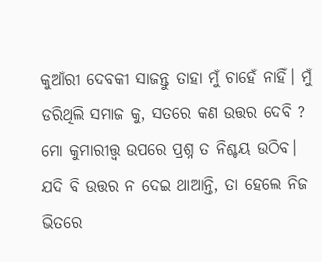କୁଆଁରୀ ଦେବକୀ ସାଜନ୍ତୁ ତାହା ମୁଁ ଚାହେଁ ନାହିଁ। ମୁଁ ଡରିଥିଲି ସମାଜ କୁ, ସତରେ କଣ ଉତ୍ତର ଦେବି ? ମୋ କୁମାରୀତ୍ତ୍ଵ ଉପରେ ପ୍ରଶ୍ନ ତ ନିଶ୍ଚୟ ଉଠିବ। ଯଦି ବି ଉତ୍ତର ନ ଦେଇ ଥାଆନ୍ତି, ତା ହେଲେ ନିଜ ଭିତରେ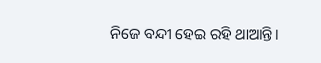ନିଜେ ବନ୍ଦୀ ହେଇ ରହି ଥାଆନ୍ତି।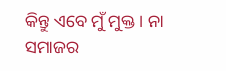କିନ୍ତୁ ଏବେ ମୁଁ ମୁକ୍ତ। ନା ସମାଜର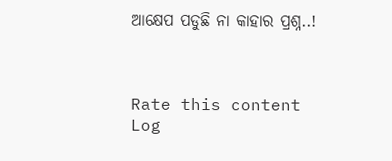ଆକ୍ଷେପ ପଡୁଛି ନା କାହାର ପ୍ରଶ୍ନ..!



Rate this content
Log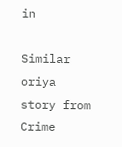in

Similar oriya story from Crime